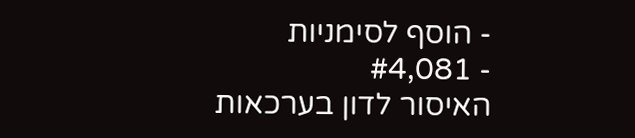- הוסף לסימניות
- #4,081
האיסור לדון בערכאות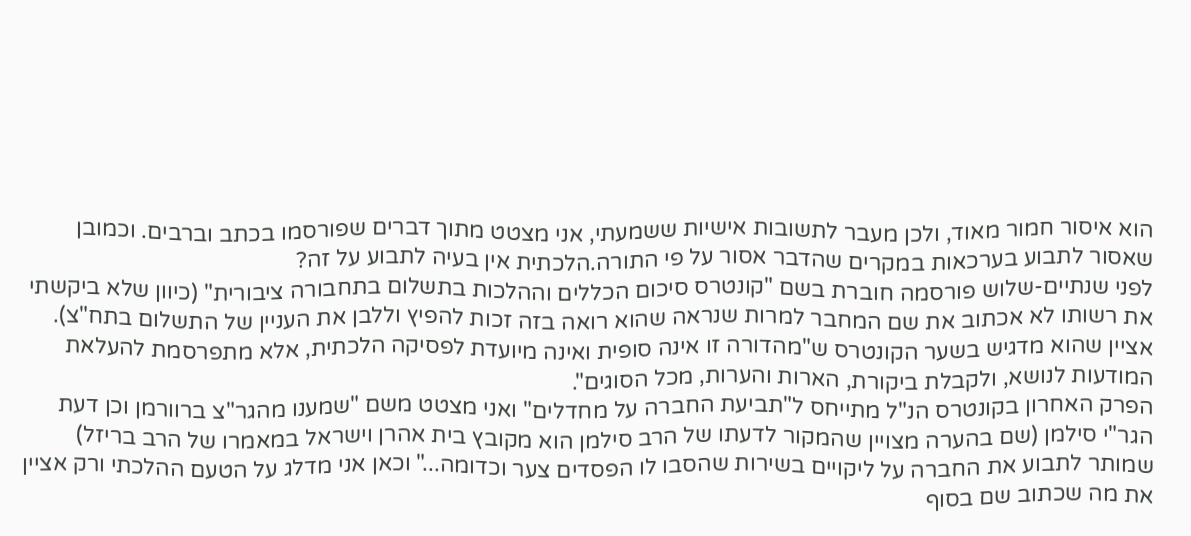הוא איסור חמור מאוד, ולכן מעבר לתשובות אישיות ששמעתי, אני מצטט מתוך דברים שפורסמו בכתב וברבים. וכמובן שאסור לתבוע בערכאות במקרים שהדבר אסור על פי התורה.הלכתית אין בעיה לתבוע על זה?
לפני שנתיים-שלוש פורסמה חוברת בשם "קונטרס סיכום הכללים וההלכות בתשלום בתחבורה ציבורית" (כיוון שלא ביקשתי את רשותו לא אכתוב את שם המחבר למרות שנראה שהוא רואה בזה זכות להפיץ וללבן את העניין של התשלום בתח"צ). אציין שהוא מדגיש בשער הקונטרס ש"מהדורה זו אינה סופית ואינה מיועדת לפסיקה הלכתית, אלא מתפרסמת להעלאת המודעות לנושא, ולקבלת ביקורת, הארות והערות, מכל הסוגים".
הפרק האחרון בקונטרס הנ"ל מתייחס ל"תביעת החברה על מחדלים" ואני מצטט משם "שמענו מהגר"צ ברוורמן וכן דעת הגר"י סילמן (שם בהערה מצויין שהמקור לדעתו של הרב סילמן הוא מקובץ בית אהרן וישראל במאמרו של הרב בריזל) שמותר לתבוע את החברה על ליקויים בשירות שהסבו לו הפסדים צער וכדומה..." וכאן אני מדלג על הטעם ההלכתי ורק אציין את מה שכתוב שם בסוף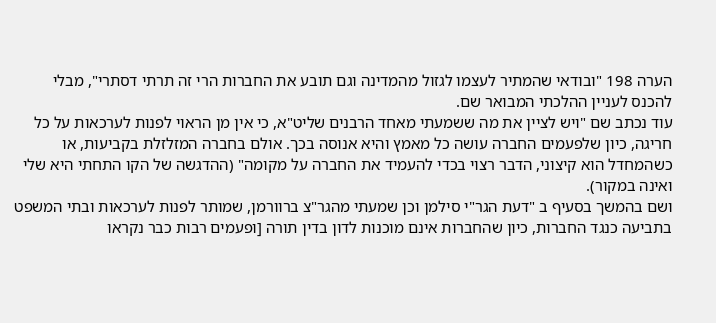הערה 198 "ובודאי שהמתיר לעצמו לגזול מהמדינה וגם תובע את החברות הרי זה תרתי דסתרי", מבלי להכנס לעניין ההלכתי המבואר שם.
עוד נכתב שם "ויש לציין את מה ששמעתי מאחד הרבנים שליט"א, כי אין מן הראוי לפנות לערכאות על כל חריגה, כיון שלפעמים החברה עושה כל מאמץ והיא אנוסה בכך. אולם בחברה המזלזלת בקביעות, או כשהמחדל הוא קיצוני, הדבר רצוי בכדי להעמיד את החברה על מקומה" (ההדגשה של הקו התחתי היא שלי ואינה במקור).
ושם בהמשך בסעיף ב "דעת הגר"י סילמן וכן שמעתי מהגר"צ ברוורמן, שמותר לפנות לערכאות ובתי המשפט בתביעה כנגד החברות, כיון שהחברות אינם מוכנות לדון בדין תורה [ופעמים רבות כבר נקראו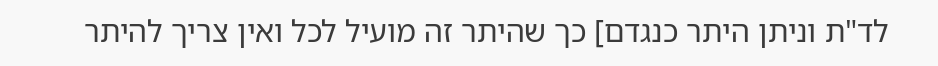לד"ת וניתן היתר כנגדם] כך שהיתר זה מועיל לכל ואין צריך להיתר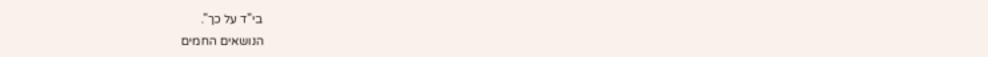בי"ד על כך".
הנושאים החמים